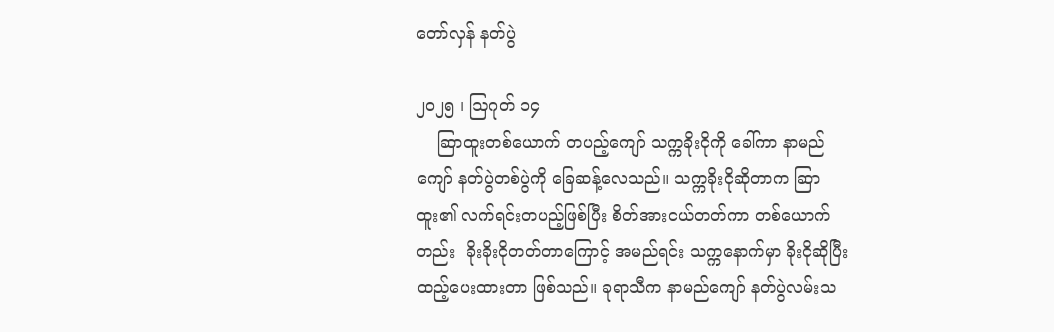တော်လှန် နတ်ပွဲ

၂၀၂၅ ၊ ဩဂုတ် ၁၄
    ဆြာထူးတစ်ယောက် တပည့်ကျော် သက္ကခိုးငိုကို ခေါ်ကာ နာမည်ကျော် နတ်ပွဲတစ်ပွဲကို ခြေဆန့်လေသည်။ သက္ကခိုးငိုဆိုတာက ဆြာထူး၏ လက်ရင်းတပည့်ဖြစ်ပြီး စိတ်အားငယ်တတ်ကာ တစ်ယောက် တည်း  ခိုးခိုးငိုတတ်တာကြောင့် အမည်ရင်း သက္ကနောက်မှာ ခိုးငိုဆိုပြီး ထည့်ပေးထားတာ ဖြစ်သည်။ ခုရာသီက နာမည်ကျော် နတ်ပွဲလမ်းသ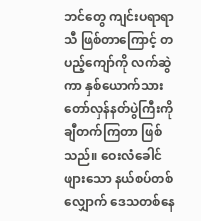ဘင်တွေ ကျင်းပရာရာသီ ဖြစ်တာကြောင့် တပည့်ကျော်ကို လက်ဆွဲကာ နှစ်ယောက်သား တော်လှန်နတ်ပွဲကြီးကို ချီတက်ကြတာ ဖြစ်သည်။ ဝေးလံခေါင်ဖျားသော နယ်စပ်တစ်လျှောက် ဒေသတစ်နေ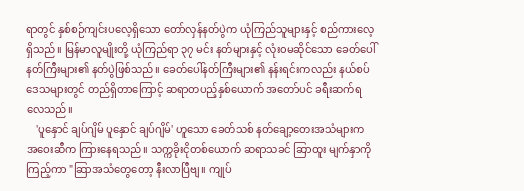ရာတွင် နှစ်စဉ်ကျင်းပလေ့ရှိသော တော်လှန်နတ်ပွဲက ယုံကြည်သူများနှင့် စည်ကားလေ့ရှိသည်။ မြန်မာလူမျိုးတို့ ယုံကြည်ရာ ၃၇ မင်း နတ်များနှင့် လုံး၀မဆိုင်သော ခေတ်ပေါ် နတ်ကြီးများ၏ နတ်ပွဲဖြစ်သည်။ ခေတ်ပေါ်နတ်ကြီးများ၏ နန်းရင်းကလည်း နယ်စပ်ဒေသများတွင် တည်ရှိတာကြောင့် ဆရာတပည့်နှစ်ယောက် အတော်ပင် ခရီးဆက်ရလေသည်။
    'ပူနှောင် ချပ်ဂျိမ် ပူနှောင် ချပ်ဂျိမ်' ဟူသော ခေတ်သစ် နတ်ချော့တေးအသံများက အဝေးဆီက ကြားနေရသည်။ သက္ကခိုးငိုတစ်ယောက် ဆရာသခင် ဆြာထူး မျက်နှာကို ကြည့်ကာ "ဆြာအသံတွေတော့ နီးလာပြီဗျ။ ကျုပ်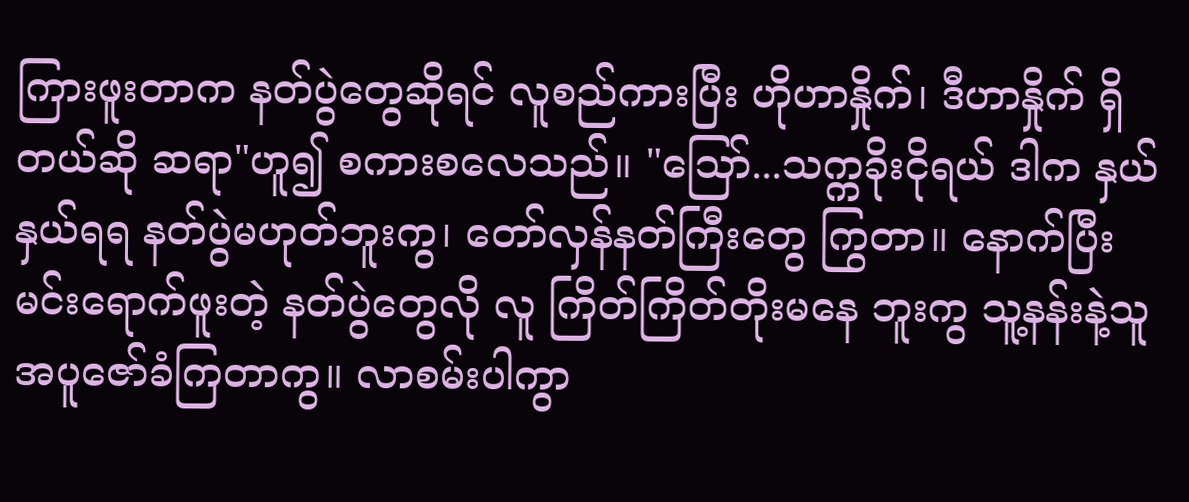ကြားဖူးတာက နတ်ပွဲတွေဆိုရင် လူစည်ကားပြီး ဟိုဟာနှိုက်၊ ဒီဟာနှိုက် ရှိတယ်ဆို ဆရာ"ဟူ၍ စကားစလေသည်။ "သြော်...သက္ကခိုးငိုရယ် ဒါက နှယ်နှယ်ရရ နတ်ပွဲမဟုတ်ဘူးကွ၊ တော်လှန်နတ်ကြီးတွေ ကြွတာ။ နောက်ပြီး မင်းရောက်ဖူးတဲ့ နတ်ပွဲတွေလို လူ ကြိတ်ကြိတ်တိုးမနေ ဘူးကွ သူ့နန်းနဲ့သူ အပူဇော်ခံကြတာကွ။ လာစမ်းပါကွာ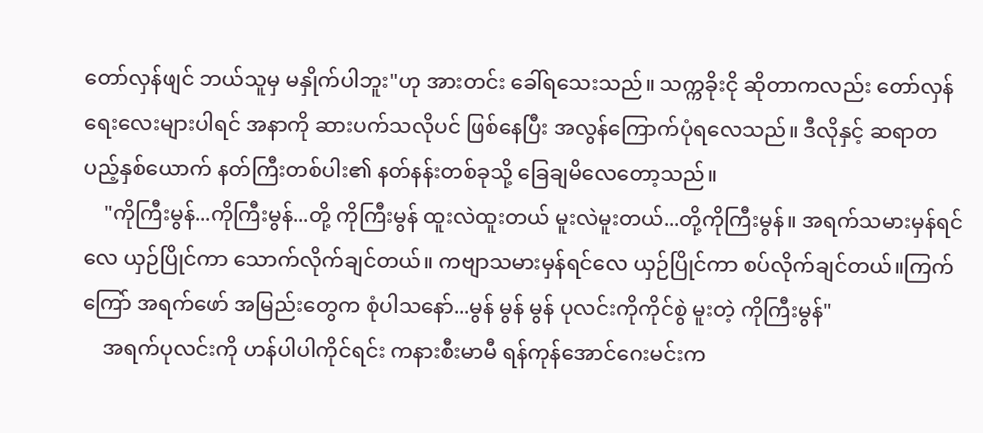တော်လှန်ဖျင် ဘယ်သူမှ မနှိုက်ပါဘူး"ဟု အားတင်း ခေါ်ရသေးသည်။ သက္ကခိုးငို ဆိုတာကလည်း တော်လှန်ရေးလေးများပါရင် အနာကို ဆားပက်သလိုပင် ဖြစ်နေပြီး အလွန်ကြောက်ပုံရလေသည်။ ဒီလိုနှင့် ဆရာတပည့်နှစ်ယောက် နတ်ကြီးတစ်ပါး၏ နတ်နန်းတစ်ခုသို့ ခြေချမိလေတော့သည်။
    "ကိုကြီးမွန်...ကိုကြီးမွန်...တို့ ကိုကြီးမွန် ထူးလဲထူးတယ် မူးလဲမူးတယ်...တို့ကိုကြီးမွန်။ အရက်သမားမှန်ရင်လေ ယှဉ်ပြိုင်ကာ သောက်လိုက်ချင်တယ်။ ကဗျာသမားမှန်ရင်လေ ယှဉ်ပြိုင်ကာ စပ်လိုက်ချင်တယ်။ကြက်ကြော် အရက်ဖော် အမြည်းတွေက စုံပါသနော်...မွန် မွန် မွန် ပုလင်းကိုကိုင်စွဲ မူးတဲ့ ကိုကြီးမွန်"
    အရက်ပုလင်းကို ဟန်ပါပါကိုင်ရင်း ကနားစီးမာမီ ရန်ကုန်အောင်ဂေးမင်းက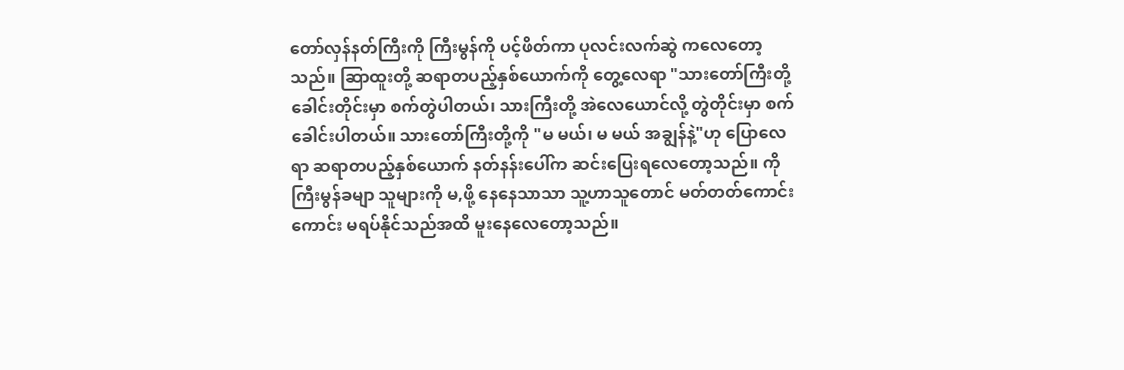တော်လှန်နတ်ကြီးကို ကြီးမွန်ကို ပင့်ဖိတ်ကာ ပုလင်းလက်ဆွဲ ကလေတော့သည်။ ဆြာထူးတို့ ဆရာတပည့်နှစ်ယောက်ကို တွေ့လေရာ "သားတော်ကြီးတို့  ခေါင်းတိုင်းမှာ စက်တွဲပါတယ်၊ သားကြီးတို့ အဲလေယောင်လို့ တွဲတိုင်းမှာ စက်ခေါင်းပါတယ်။ သားတော်ကြီးတို့ကို "မ မယ်၊ မ မယ် အချွန်နဲ့"ဟု ပြောလေရာ ဆရာတပည့်နှစ်ယောက် နတ်နန်းပေါ်က ဆင်းပြေးရလေတော့သည်။ ကိုကြီးမွန်ခမျာ သူများကို မ,ဖို့ နေနေသာသာ သူ့ဟာသူတောင် မတ်တတ်ကောင်းကောင်း မရပ်နိုင်သည်အထိ မူးနေလေတော့သည်။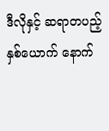ဒီလိုနှင့် ဆရာတပည့်နှစ်ယောက် နောက်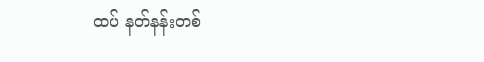ထပ် နတ်နန်းတစ်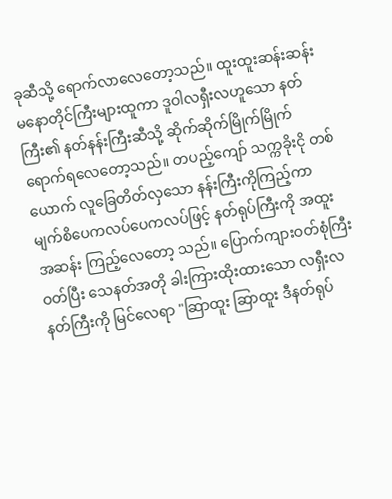ခုဆီသို့ ရောက်လာလေတော့သည်။ ထူးထူးဆန်းဆန်း မနောတိုင်ကြီးများထူကာ ဒူဝါလရှီးလဟူသော နတ်ကြီး၏ နတ်နန်းကြီးဆီသို့ ဆိုက်ဆိုက်မြိုက်မြိုက် ရောက်ရလေတော့သည်။ တပည့်ကျော် သက္ကခိုးငို တစ်ယောက် လူခြေတိတ်လှသော နန်းကြီးကိုကြည့်ကာ မျက်စိပေကလပ်ပေကလပ်ဖြင့် နတ်ရုပ်ကြီးကို အထူးအဆန်း ကြည့်လေတော့ သည်။ ပြောက်ကျားဝတ်စုံကြီးဝတ်ပြီး သေနတ်အတို ခါးကြားထိုးထားသော လရှီးလနတ်ကြီးကို မြင်လေရာ "ဆြာထူး ဆြာထူး ဒီနတ်ရုပ်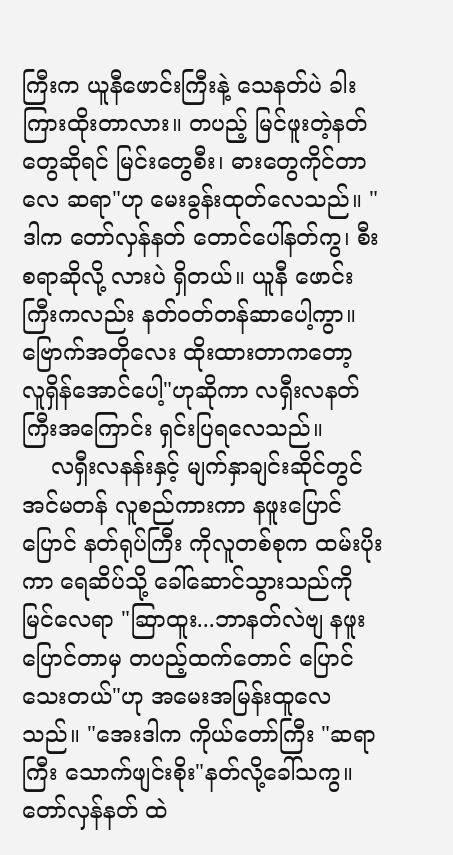ကြီးက ယူနီဖောင်းကြီးနဲ့ သေနတ်ပဲ ခါးကြားထိုးတာလား။ တပည့် မြင်ဖူးတဲ့နတ်တွေဆိုရင် မြင်းတွေစီး၊ ဓားတွေကိုင်တာလေ ဆရာ"ဟု မေးခွန်းထုတ်လေသည်။ "ဒါက တော်လှန်နတ် တောင်ပေါ်နတ်ကွ၊ စီးစရာဆိုလို့ လားပဲ ရှိတယ်။ ယူနီ ဖောင်းကြီးကလည်း နတ်ဝတ်တန်ဆာပေါ့ကွာ။ ဗြောက်အတိုလေး ထိုးထားတာကတော့ လူရှိန်အောင်ပေါ့"ဟုဆိုကာ လရှီးလနတ်ကြီးအကြောင်း ရှင်းပြရလေသည်။
    လရှီးလနန်းနှင့် မျက်နှာချင်းဆိုင်တွင် အင်မတန် လူစည်ကားကာ နဖူးပြောင်ပြောင် နတ်ရုပ်ကြီး ကိုလူတစ်စုက ထမ်းပိုးကာ ရေဆိပ်သို့ ခေါ်ဆောင်သွားသည်ကို မြင်လေရာ "ဆြာထူး...ဘာနတ်လဲဗျ နဖူးပြောင်တာမှ တပည့်ထက်တောင် ပြောင်သေးတယ်"ဟု အမေးအမြန်းထူလေသည်။ "အေးဒါက ကိုယ်တော်ကြီး "ဆရာကြီး သောက်ဖျင်းစိုး"နတ်လို့ခေါ်သကွ။ တော်လှန်နတ် ထဲ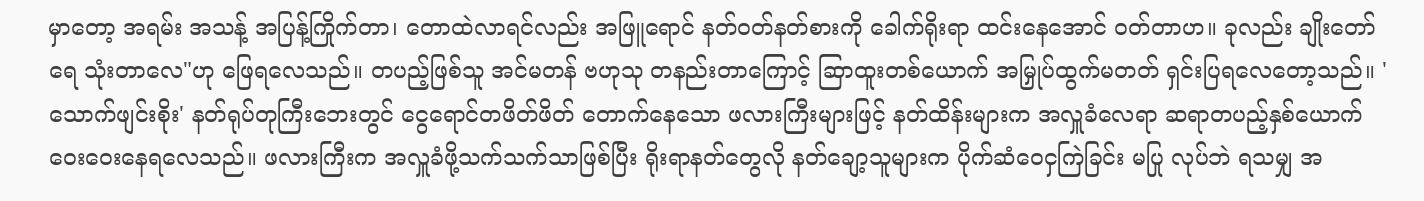မှာတော့ အရမ်း အသန့် အပြန့်ကြိုက်တာ၊ တောထဲလာရင်လည်း အဖြူရောင် နတ်ဝတ်နတ်စားကို ခေါက်ရိုးရာ ထင်းနေအောင် ဝတ်တာဟ။ ခုလည်း ချိုးတော်ရေ သုံးတာလေ"ဟု ဖြေရလေသည်။ တပည့်ဖြစ်သူ အင်မတန် ဗဟုသု တနည်းတာကြောင့် ဆြာထူးတစ်ယောက် အမြှုပ်ထွက်မတတ် ရှင်းပြရလေတော့သည်။ 'သောက်ဖျင်းစိုး' နတ်ရုပ်တုကြီးဘေးတွင် ငွေရောင်တဖိတ်ဖိတ် တောက်နေသော ဖလားကြီးများဖြင့် နတ်ထိန်းများက အလှူခံလေရာ ဆရာတပည့်နှစ်ယောက် ဝေးဝေးနေရလေသည်။ ဖလားကြီးက အလှူခံဖို့သက်သက်သာဖြစ်ပြီး ရိုးရာနတ်တွေလို နတ်ချော့သူများက ပိုက်ဆံဝေငှကြဲခြင်း မပြု လုပ်ဘဲ ရသမျှ အ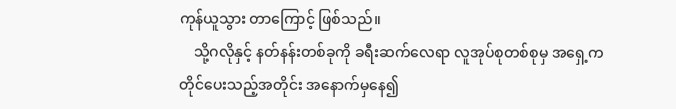ကုန်ယူသွား တာကြောင့် ဖြစ်သည်။
    သို့ဂလိုနှင့် နတ်နန်းတစ်ခုကို ခရီးဆက်လေရာ လူအုပ်စုတစ်စုမှ အရှေ့က တိုင်ပေးသည့်အတိုင်း အနောက်မှနေ၍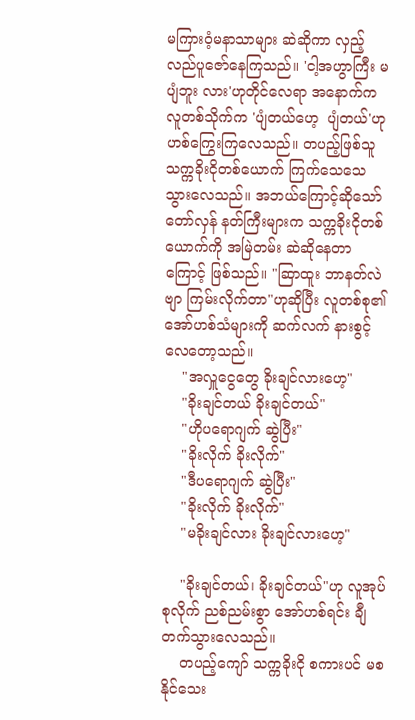မကြားဝံ့မနာသာများ ဆဲဆိုကာ လှည့်လည်ပူဇော်နေကြသည်။ 'ငါ့အဟွာကြီး မပျံဘူး လား'ဟုတိုင်လေရာ အနောက်ကလူတစ်သိုက်က 'ပျံတယ်ဟေ့  ပျံတယ်'ဟု ဟစ်ကြွေးကြလေသည်။ တပည့်ဖြစ်သူ သက္ကခိုးငိုတစ်ယောက် ကြက်သေသေသွားလေသည်။ အဘယ်ကြောင့်ဆိုသော် တော်လှန် နတ်ကြီးများက သက္ကခိုးငိုတစ်ယောက်ကို အမြဲတမ်း ဆဲဆိုနေတာကြောင့် ဖြစ်သည်။ "ဆြာထူး ဘာနတ်လဲဗျာ ကြမ်းလိုက်တာ"ဟုဆိုပြီး လူတစ်စု၏ အော်ဟစ်သံများကို ဆက်လက် နားစွင့်လေတော့သည်။
    "အလှူငွေတွေ ခိုးချင်လားဟေ့"
    "ခိုးချင်တယ် ခိုးချင်တယ်"
    "ဟိုပရောဂျက် ဆွဲပြီး"
    "ခိုးလိုက် ခိုးလိုက်"
    "ဒီပရောဂျက် ဆွဲပြီး"
    "ခိုးလိုက် ခိုးလိုက်"
    "မခိုးချင်လား ခိုးချင်လားဟေ့"

    "ခိုးချင်တယ်၊ ခိုးချင်တယ်"ဟု လူအုပ်စုလိုက် ညစ်ညမ်းစွာ အော်ဟစ်ရင်း ချီတက်သွားလေသည်။
    တပည့်ကျော် သက္ကခိုးငို စကားပင် မစနိုင်သေး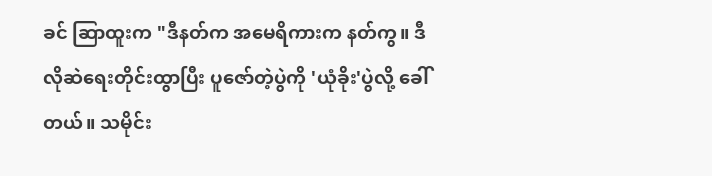ခင် ဆြာထူးက "ဒီနတ်က အမေရိကားက နတ်ကွ။ ဒီလိုဆဲရေးတိုင်းထွာပြီး ပူဇော်တဲ့ပွဲကို 'ယုံခိုး'ပွဲလို့ ခေါ်တယ်။ သမိုင်း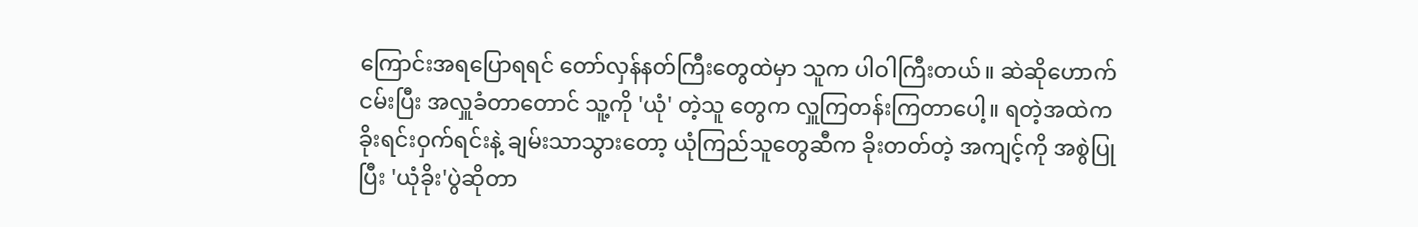ကြောင်းအရပြောရရင် တော်လှန်နတ်ကြီးတွေထဲမှာ သူက ပါဝါကြီးတယ်။ ဆဲဆိုဟောက်ငမ်းပြီး အလှူခံတာတောင် သူ့ကို 'ယုံ' တဲ့သူ တွေက လှူကြတန်းကြတာပေါ့။ ရတဲ့အထဲက ခိုးရင်းဝှက်ရင်းနဲ့ ချမ်းသာသွားတော့ ယုံကြည်သူတွေဆီက ခိုးတတ်တဲ့ အကျင့်ကို အစွဲပြုပြီး 'ယုံခိုး'ပွဲဆိုတာ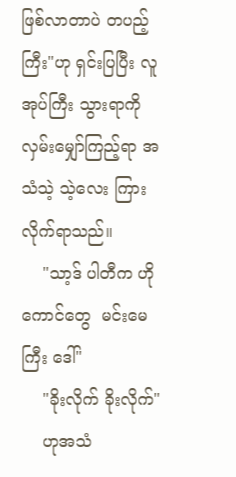ဖြစ်လာတာပဲ တပည့်ကြီး"ဟု ရှင်းပြပြီး လူအုပ်ကြီး သွားရာကို လှမ်းမျှော်ကြည့်ရာ အသံသဲ့ သဲ့လေး ကြားလိုက်ရာသည်။
    "သာ့ဒ် ပါတီက ဟိုကောင်တွေ  မင်းမေကြီး ဒေါ်"
    "ခိုးလိုက် ခိုးလိုက်"
    ဟုအသံ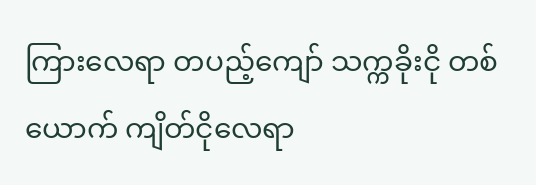ကြားလေရာ တပည့်ကျော် သက္ကခိုးငို တစ်ယောက် ကျိတ်ငိုလေရာ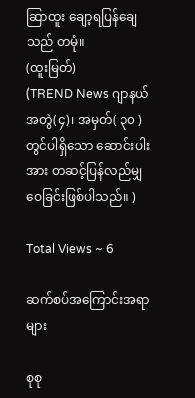ဆြာထူး ချော့ရပြန်ချေသည် တမုံ။
(ထူးမြတ်)
(TREND News ဂျာနယ်အတွဲ(၄)၊ အမှတ်( ၃၀ ) တွင်ပါရှိသော ဆောင်းပါးအား တဆင့်ပြန်လည်မျှဝေခြင်းဖြစ်ပါသည်။ )

Total Views ~ 6

ဆက်စပ်အကြောင်းအရာများ

စုစု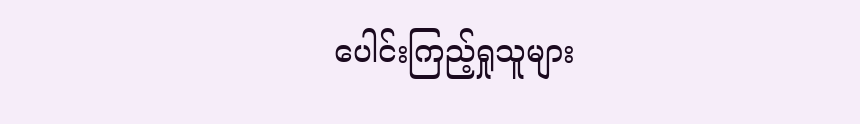ပေါင်းကြည့်ရှုသူများ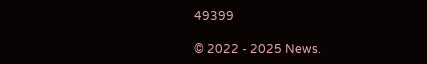49399

© 2022 - 2025 News.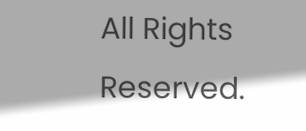All Rights Reserved.